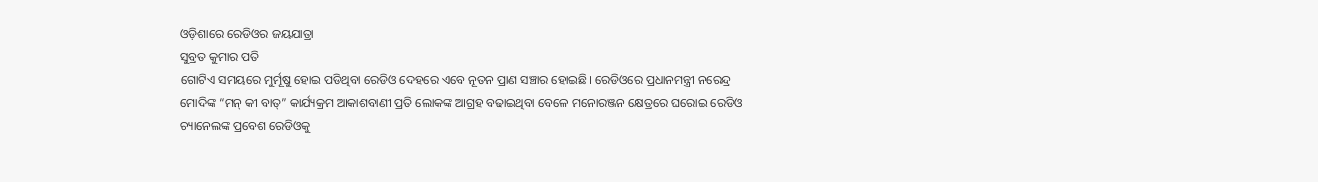ଓଡ଼ିଶାରେ ରେଡିଓର ଜୟଯାତ୍ରା
ସୁବ୍ରତ କୁମାର ପତି
ଗୋଟିଏ ସମୟରେ ମୁର୍ମୂଷୁ ହୋଇ ପଡିଥିବା ରେଡିଓ ଦେହରେ ଏବେ ନୂତନ ପ୍ରାଣ ସଞ୍ଚାର ହୋଇଛି। ରେଡିଓରେ ପ୍ରଧାନମନ୍ତ୍ରୀ ନରେନ୍ଦ୍ର ମୋଦିଙ୍କ “ମନ୍ କୀ ବାତ୍” କାର୍ଯ୍ୟକ୍ରମ ଆକାଶବାଣୀ ପ୍ରତି ଲୋକଙ୍କ ଆଗ୍ରହ ବଢାଇଥିବା ବେଳେ ମନୋରଞ୍ଜନ କ୍ଷେତ୍ରରେ ଘରୋଇ ରେଡିଓ ଚ୍ୟାନେଲଙ୍କ ପ୍ରବେଶ ରେଡିଓକୁ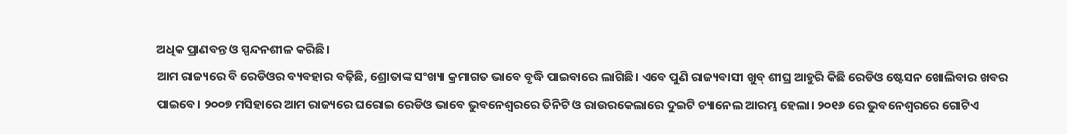ଅଧିକ ପ୍ରାଣବନ୍ତ ଓ ସ୍ପନ୍ଦନଶୀଳ କରିଛି।
ଆମ ରାଜ୍ୟରେ ବି ରେଡିଓର ବ୍ୟବହାର ବଢ଼ିଛି, ଶ୍ରୋତାଙ୍କ ସଂଖ୍ୟା କ୍ରମାଗତ ଭାବେ ବୃଦ୍ଧି ପାଇବାରେ ଲାଗିଛି। ଏବେ ପୁଣି ରାଜ୍ୟବାସୀ ଖୁବ୍ ଶୀଘ୍ର ଆହୁରି କିଛି ରେଡିଓ ଷ୍ଟେସନ ଖୋଲିବାର ଖବର ପାଇବେ। ୨୦୦୭ ମସିହାରେ ଆମ ରାଜ୍ୟରେ ଘରୋଇ ରେଡିଓ ଭାବେ ଭୁବନେଶ୍ଵରରେ ତିନିଟି ଓ ରାଉରକେଲାରେ ଦୁଇଟି ଚ୍ୟାନେଲ ଆରମ୍ଭ ହେଲା। ୨୦୧୬ ରେ ଭୁବନେଶ୍ଵରରେ ଗୋଟିଏ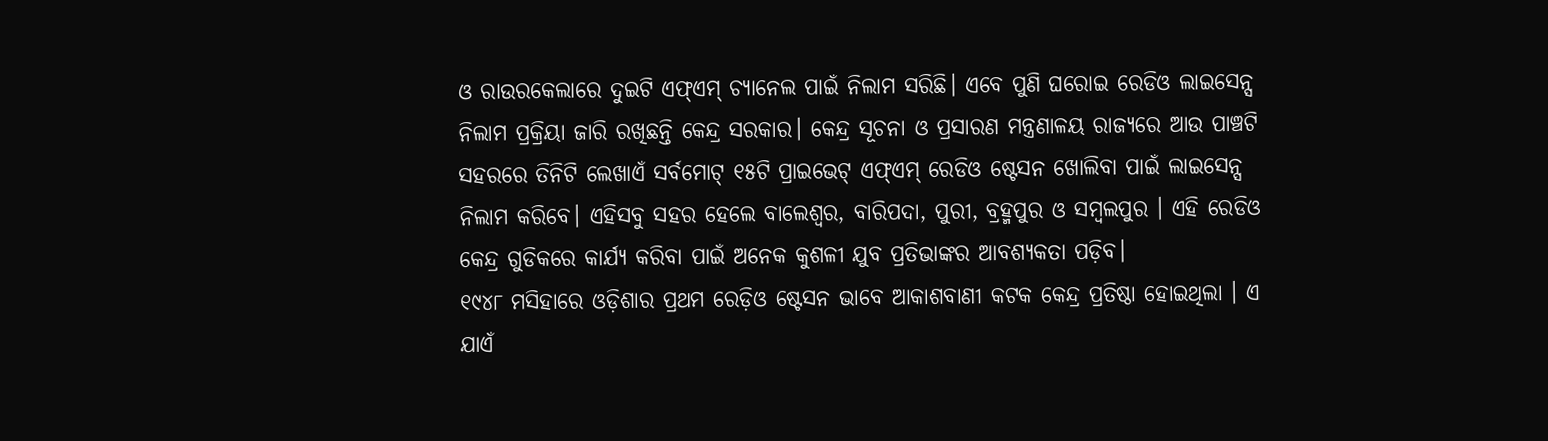ଓ ରାଉରକେଲାରେ ଦୁଇଟି ଏଫ୍ଏମ୍ ଚ୍ୟାନେଲ ପାଇଁ ନିଲାମ ସରିଛି। ଏବେ ପୁଣି ଘରୋଇ ରେଡିଓ ଲାଇସେନ୍ସ ନିଲାମ ପ୍ରକ୍ରିୟା ଜାରି ରଖିଛନ୍ତି କେନ୍ଦ୍ର ସରକାର। କେନ୍ଦ୍ର ସୂଚନା ଓ ପ୍ରସାରଣ ମନ୍ତ୍ରଣାଳୟ ରାଜ୍ୟରେ ଆଉ ପାଞ୍ଚଟି ସହରରେ ତିନିଟି ଲେଖାଏଁ ସର୍ବମୋଟ୍ ୧୫ଟି ପ୍ରାଇଭେଟ୍ ଏଫ୍ଏମ୍ ରେଡିଓ ଷ୍ଟେସନ ଖୋଲିବା ପାଇଁ ଲାଇସେନ୍ସ ନିଲାମ କରିବେ। ଏହିସବୁ ସହର ହେଲେ ବାଲେଶ୍ଵର, ବାରିପଦା, ପୁରୀ, ବ୍ରହ୍ମପୁର ଓ ସମ୍ବଲପୁର । ଏହି ରେଡିଓ କେନ୍ଦ୍ର ଗୁଡିକରେ କାର୍ଯ୍ୟ କରିବା ପାଇଁ ଅନେକ କୁଶଳୀ ଯୁବ ପ୍ରତିଭାଙ୍କର ଆବଶ୍ୟକତା ପଡ଼ିବ।
୧୯୪୮ ମସିହାରେ ଓଡ଼ିଶାର ପ୍ରଥମ ରେଡ଼ିଓ ଷ୍ଟେସନ ଭାବେ ଆକାଶବାଣୀ କଟକ କେନ୍ଦ୍ର ପ୍ରତିଷ୍ଠା ହୋଇଥିଲା । ଏ ଯାଏଁ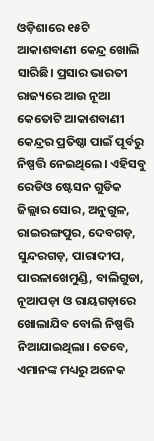ଓଡ଼ିଶାରେ ୧୫ଟି ଆକାଶବାଣୀ କେନ୍ଦ୍ର ଖୋଲି ସାରିଛି। ପ୍ରସାର ଭାରତୀ ରାଜ୍ୟରେ ଆଉ ନୂଆ କେତୋଟି ଆକାଶବାଣୀ କେନ୍ଦ୍ରର ପ୍ରତିଷ୍ଠା ପାଇଁ ପୂର୍ବରୁ ନିଷ୍ପତ୍ତି ନେଇଥିଲେ। ଏହିସବୁ ରେଡିଓ ଷ୍ଟେସନ ଗୁଡିକ ଜିଲ୍ଲାର ସୋର, ଅନୁଗୁଳ, ରାଇରଙ୍ଗପୁର, ଦେବଗଡ଼, ସୁନ୍ଦରଗଡ଼, ପାରାଦୀପ, ପାରଳାଖେମୁଣ୍ଡି, ବାଲିଗୁଡା, ନୂଆପଡ଼ା ଓ ରାୟଗଡ଼ାରେ ଖୋଲାଯିବ ବୋଲି ନିଷ୍ପତ୍ତି ନିଆଯାଇଥିଲା। ତେବେ, ଏମାନଙ୍କ ମଧ୍ୟରୁ ଅନେକ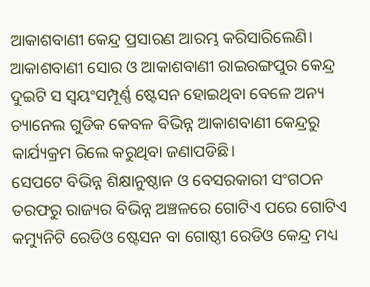ଆକାଶବାଣୀ କେନ୍ଦ୍ର ପ୍ରସାରଣ ଆରମ୍ଭ କରିସାରିଲେଣି। ଆକାଶବାଣୀ ସୋର ଓ ଆକାଶବାଣୀ ରାଇରଙ୍ଗପୁର କେନ୍ଦ୍ର ଦୁଇଟି ସ ସ୍ଵୟଂସମ୍ପୂର୍ଣ୍ଣ ଷ୍ଟେସନ ହୋଇଥିବା ବେଳେ ଅନ୍ୟ ଚ୍ୟାନେଲ ଗୁଡିକ କେବଳ ବିଭିନ୍ନ ଆକାଶବାଣୀ କେନ୍ଦ୍ରରୁ କାର୍ଯ୍ୟକ୍ରମ ରିଲେ କରୁଥିବା ଜଣାପଡିଛି।
ସେପଟେ ବିଭିନ୍ନ ଶିକ୍ଷାନୁଷ୍ଠାନ ଓ ବେସରକାରୀ ସଂଗଠନ ତରଫରୁ ରାଜ୍ୟର ବିଭିନ୍ନ ଅଞ୍ଚଳରେ ଗୋଟିଏ ପରେ ଗୋଟିଏ କମ୍ୟୁନିଟି ରେଡିଓ ଷ୍ଟେସନ ବା ଗୋଷ୍ଠୀ ରେଡିଓ କେନ୍ଦ୍ର ମଧ୍ୟ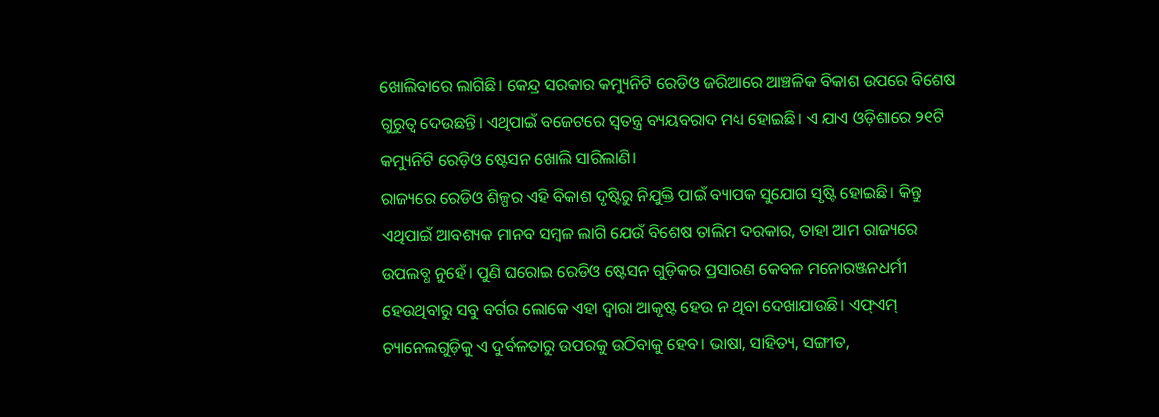ଖୋଲିବାରେ ଲାଗିଛି। କେନ୍ଦ୍ର ସରକାର କମ୍ୟୁନିଟି ରେଡିଓ ଜରିଆରେ ଆଞ୍ଚଳିକ ବିକାଶ ଉପରେ ବିଶେଷ ଗୁରୁତ୍ବ ଦେଉଛନ୍ତି। ଏଥିପାଇଁ ବଜେଟରେ ସ୍ଵତନ୍ତ୍ର ବ୍ୟୟବରାଦ ମଧ୍ୟ ହୋଇଛି। ଏ ଯାଏ ଓଡ଼ିଶାରେ ୨୧ଟି କମ୍ୟୁନିଟି ରେଡ଼ିଓ ଷ୍ଟେସନ ଖୋଲି ସାରିଲାଣି।
ରାଜ୍ୟରେ ରେଡିଓ ଶିଳ୍ପର ଏହି ବିକାଶ ଦୃଷ୍ଟିରୁ ନିଯୁକ୍ତି ପାଇଁ ବ୍ୟାପକ ସୁଯୋଗ ସୃଷ୍ଟି ହୋଇଛି। କିନ୍ତୁ ଏଥିପାଇଁ ଆବଶ୍ୟକ ମାନବ ସମ୍ବଳ ଲାଗି ଯେଉଁ ବିଶେଷ ତାଲିମ ଦରକାର, ତାହା ଆମ ରାଜ୍ୟରେ ଉପଲବ୍ଧ ନୁହେଁ। ପୁଣି ଘରୋଇ ରେଡିଓ ଷ୍ଟେସନ ଗୁଡ଼ିକର ପ୍ରସାରଣ କେବଳ ମନୋରଞ୍ଜନଧର୍ମୀ ହେଉଥିବାରୁ ସବୁ ବର୍ଗର ଲୋକେ ଏହା ଦ୍ୱାରା ଆକୃଷ୍ଟ ହେଉ ନ ଥିବା ଦେଖାଯାଉଛି। ଏଫ୍ଏମ୍ ଚ୍ୟାନେଲଗୁଡ଼ିକୁ ଏ ଦୁର୍ବଳତାରୁ ଉପରକୁ ଉଠିବାକୁ ହେବ। ଭାଷା, ସାହିତ୍ୟ, ସଙ୍ଗୀତ,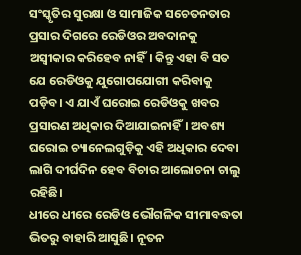ସଂସ୍କୃତିର ସୁରକ୍ଷା ଓ ସାମାଜିକ ସଚେତନତାର ପ୍ରସାର ଦିଗରେ ରେଡିଓର ଅବଦାନକୁ ଅସ୍ବୀକାର କରିହେବ ନାହିଁ। କିନ୍ତୁ ଏହା ବି ସତ ଯେ ରେଡିଓକୁ ଯୁଗୋପଯୋଗୀ କରିବାକୁ ପଡ଼ିବ। ଏ ଯାଏଁ ଘରୋଇ ରେଡିଓକୁ ଖବର ପ୍ରସାରଣ ଅଧିକାର ଦିଆଯାଇନାହିଁ। ଅବଶ୍ୟ ଘରୋଇ ଚ୍ୟାନେଲଗୁଡ଼ିକୁ ଏହି ଅଧିକାର ଦେବା ଲାଗି ଦୀର୍ଘଦିନ ହେବ ବିଚାର ଆଲୋଚନା ଚାଲୁ ରହିଛି।
ଧୀରେ ଧୀରେ ରେଡିଓ ଭୌଗଳିକ ସୀମାବଦ୍ଧତା ଭିତରୁ ବାହାରି ଆସୁଛି। ନୂତନ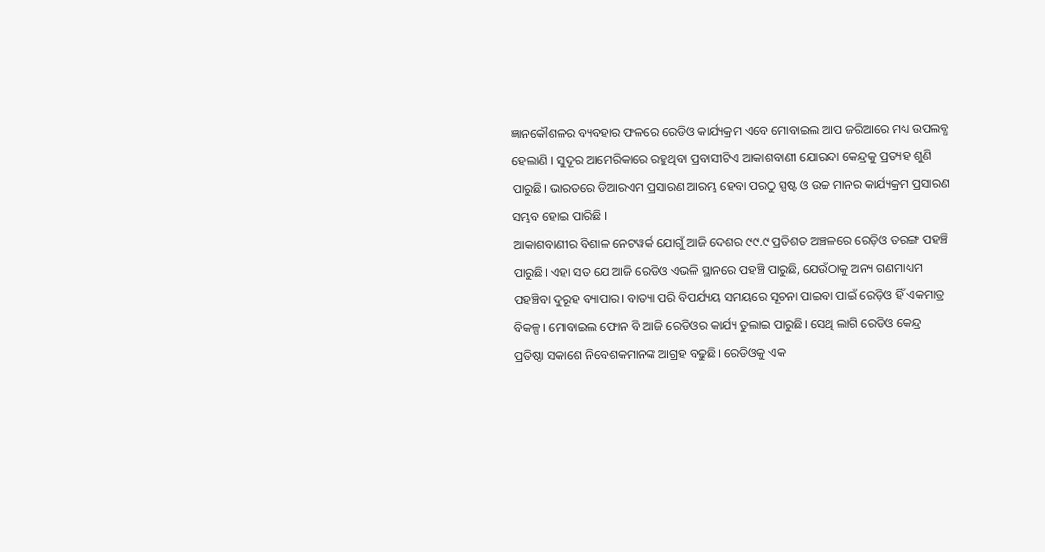ଜ୍ଞାନକୌଶଳର ବ୍ୟବହାର ଫଳରେ ରେଡିଓ କାର୍ଯ୍ୟକ୍ରମ ଏବେ ମୋବାଇଲ ଆପ ଜରିଆରେ ମଧ୍ୟ ଉପଲବ୍ଧ ହେଲାଣି । ସୁଦୂର ଆମେରିକାରେ ରହୁଥିବା ପ୍ରବାସୀଟିଏ ଆକାଶବାଣୀ ଯୋରନ୍ଦା କେନ୍ଦ୍ରକୁ ପ୍ରତ୍ୟହ ଶୁଣି ପାରୁଛି। ଭାରତରେ ଡିଆରଏମ ପ୍ରସାରଣ ଆରମ୍ଭ ହେବା ପରଠୁ ସ୍ପଷ୍ଟ ଓ ଉଚ୍ଚ ମାନର କାର୍ଯ୍ୟକ୍ରମ ପ୍ରସାରଣ ସମ୍ଭବ ହୋଇ ପାରିଛି ।
ଆକାଶବାଣୀର ବିଶାଳ ନେଟୱର୍କ ଯୋଗୁଁ ଆଜି ଦେଶର ୯୯.୯ ପ୍ରତିଶତ ଅଞ୍ଚଳରେ ରେଡ଼ିଓ ତରଙ୍ଗ ପହଞ୍ଚି ପାରୁଛି। ଏହା ସତ ଯେ ଆଜି ରେଡିଓ ଏଭଳି ସ୍ଥାନରେ ପହଞ୍ଚି ପାରୁଛି, ଯେଉଁଠାକୁ ଅନ୍ୟ ଗଣମାଧ୍ୟମ ପହଞ୍ଚିବା ଦୁରୂହ ବ୍ୟାପାର। ବାତ୍ୟା ପରି ବିପର୍ଯ୍ୟୟ ସମୟରେ ସୂଚନା ପାଇବା ପାଇଁ ରେଡ଼ିଓ ହିଁ ଏକମାତ୍ର ବିକଳ୍ପ। ମୋବାଇଲ ଫୋନ ବି ଆଜି ରେଡିଓର କାର୍ଯ୍ୟ ତୁଲାଇ ପାରୁଛି। ସେଥି ଲାଗି ରେଡିଓ କେନ୍ଦ୍ର ପ୍ରତିଷ୍ଠା ସକାଶେ ନିବେଶକମାନଙ୍କ ଆଗ୍ରହ ବଢୁଛି। ରେଡିଓକୁ ଏକ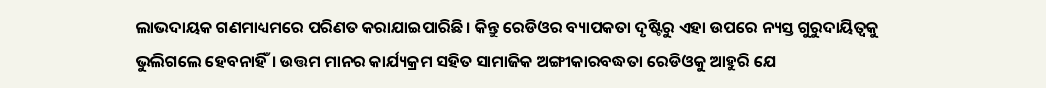ଲାଭଦାୟକ ଗଣମାଧ୍ୟମରେ ପରିଣତ କରାଯାଇପାରିଛି। କିନ୍ତୁ ରେଡିଓର ବ୍ୟାପକତା ଦୃଷ୍ଟିରୁ ଏହା ଉପରେ ନ୍ୟସ୍ତ ଗୁରୁଦାୟିତ୍ଵକୁ ଭୁଲିଗଲେ ହେବନାହିଁ। ଉତ୍ତମ ମାନର କାର୍ଯ୍ୟକ୍ରମ ସହିତ ସାମାଜିକ ଅଙ୍ଗୀକାରବଦ୍ଧତା ରେଡିଓକୁ ଆହୁରି ଯେ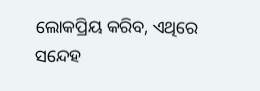ଲୋକପ୍ରିୟ କରିବ, ଏଥିରେ ସନ୍ଦେହ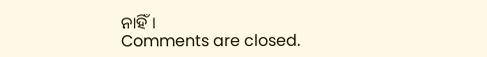ନାହିଁ।
Comments are closed.